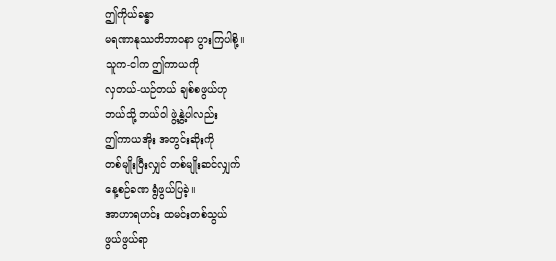ဤကိုယ်ခန္ဓာ
မရဏာနုဿတိဘာဝနာ ပွားကြပါစို့။
သူက-ငါက ဤကာယကို
လှတယ်-ယဉ်တယ် ချစ်စဖွယ်ဟု
ဘယ်သို့ ဘယ်ဝါ ဖွဲ့နွှဲ့ပါလည်း
ဤကာယအိုး အတွင်းဆိုးကို
တစ်မျိုးပြီးလျှင် တစ်မျိုးဆင်လျှက်
နေ့စဉ်ခဏ ရွံဖွယ်ပြခဲ့။
အာဟာရဟင်း ထမင်းတစ်သွယ်
ဖွယ်ဖွယ်ရာ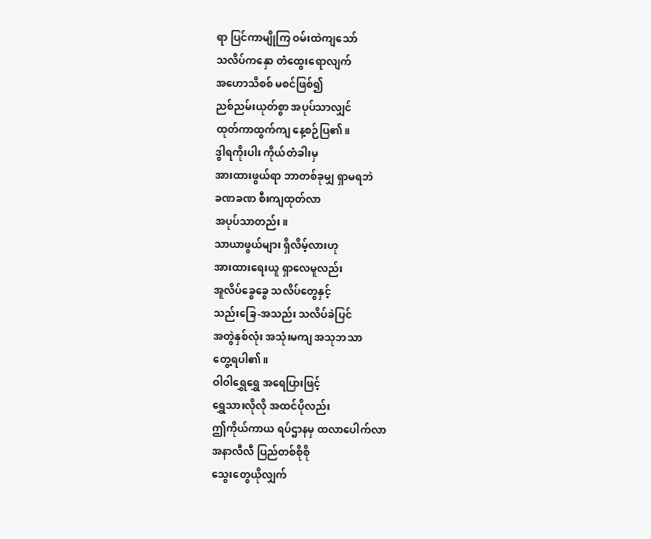ရာ ပြင်ကာမျိုကြ ဝမ်းထဲကျသော်
သလိပ်ကနှော တံထွေးရောလျက်
အဟောသိစစ် မစင်ဖြစ်၍
ညစ်ညမ်းယုတ်စွာ အပုပ်သာလျှင်
ထုတ်ကာထွက်ကျ နေ့စဉ်ပြ၏။
ဒွါရကိုးပါး ကိုယ်တံခါးမှ
အားထားဖွယ်ရာ ဘာတစ်ခုမျှ ရှာမရဘဲ
ခဏခဏ စီးကျထုတ်လာ
အပုပ်သာတည်း။
သာယာဖွယ်များ ရှိလိမ့်လားဟု
အားထားရေးယူ ရှာလေမူလည်း
အူလိပ်ခွေခွေ သလိပ်တွေနှင့်
သည်းခြေ-အသည်း သလိပ်ခဲပြင်
အတွဲနှစ်လုံး အသုံးမကျ အသုဘသာ
တွေ့ရပါ၏။
ဝါဝါရွှေရွှေ အရေပြားဖြင့်
ရွှေသားလိုလို အထင်ပိုလည်း
ဤကိုယ်ကာယ ရပ်ဌာနမှ ထလာပေါက်လာ
အနာလီလီ ပြည်တစ်စိုစို
သွေးတွေယိုလျှက်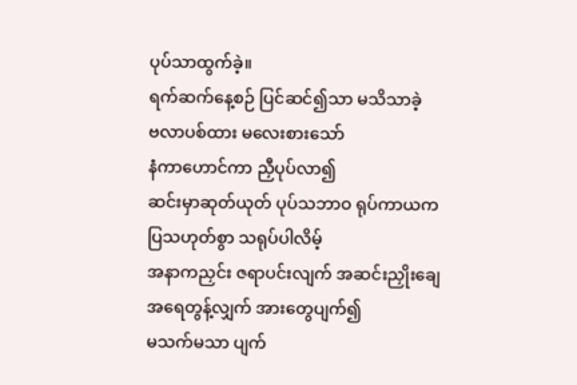ပုပ်သာထွက်ခဲ့။
ရက်ဆက်နေ့စဉ် ပြင်ဆင်၍သာ မသိသာခဲ့
ဗလာပစ်ထား မလေးစားသော်
နံကာဟောင်ကာ ညှီပုပ်လာ၍
ဆင်းမှာဆုတ်ယုတ် ပုပ်သဘာဝ ရုပ်ကာယက
ပြသဟုတ်စွာ သရုပ်ပါလိမ့်
အနာကညှင်း ဇရာပင်းလျက် အဆင်းညှိုးချေ
အရေတွန့်လျှက် အားတွေပျက်၍
မသက်မသာ ပျက်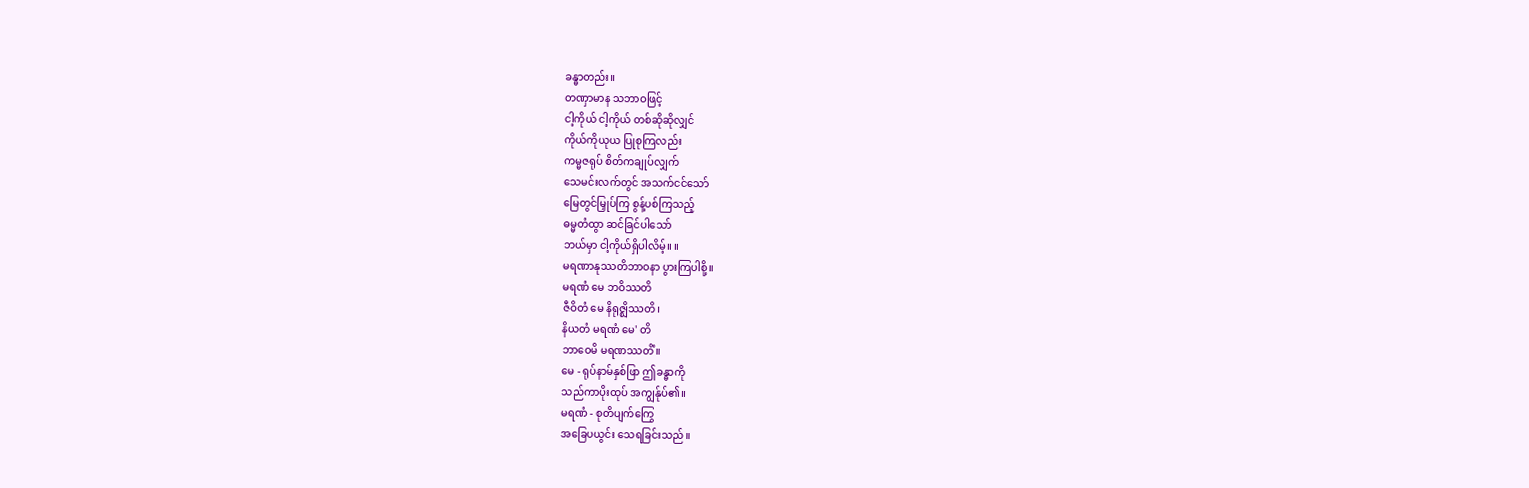ခန္ဓာတည်း။
တဏှာမာန သဘာဝဖြင့်
ငါ့ကိုယ် ငါ့ကိုယ် တစ်ဆိုဆိုလျှင်
ကိုယ်ကိုယုယ ပြုစုကြလည်း
ကမ္မဇရုပ် စိတ်ကချုပ်လျှက်
သေမင်းလက်တွင် အသက်ငင်သော်
မြေတွင်မြှုပ်ကြ စွန့်ပစ်ကြသည့်
ဓမ္မတံထွာ ဆင်ခြင်ပါသော်
ဘယ်မှာ ငါ့ကိုယ်ရှိပါလိမ့်။ ။
မရဏာနုဿတိဘာဝနာ ပွားကြပါစို့။
မရဏံ မေ ဘဝိဿတိ
ဇီဝိတံ မေ နိရုဇ္ဈိဿတိ၊
နိယတံ မရဏံ မေ' တိ
ဘာဝေမိ မရဏဿတိံ။
မေ - ရုပ်နာမ်နှစ်ဖြာ ဤခန္ဓာကို
သည်ကာပိုးထုပ် အကျွန်ုပ်၏။
မရဏံ - စုတိပျက်ကြွေ
အခြေပယွင်း သေရခြင်းသည်။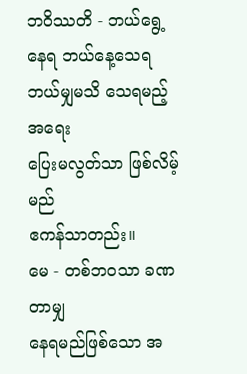ဘဝိဿတိ - ဘယ်ရွေ့နေရ ဘယ်နေ့သေရ
ဘယ်မျှမသိ သေရမည့်အရေး
ပြေးမလွတ်သာ ဖြစ်လိမ့်မည်
ဧကန်သာတည်း။
မေ - တစ်ဘဝသာ ခဏတာမျှ
နေရမည်ဖြစ်သော အ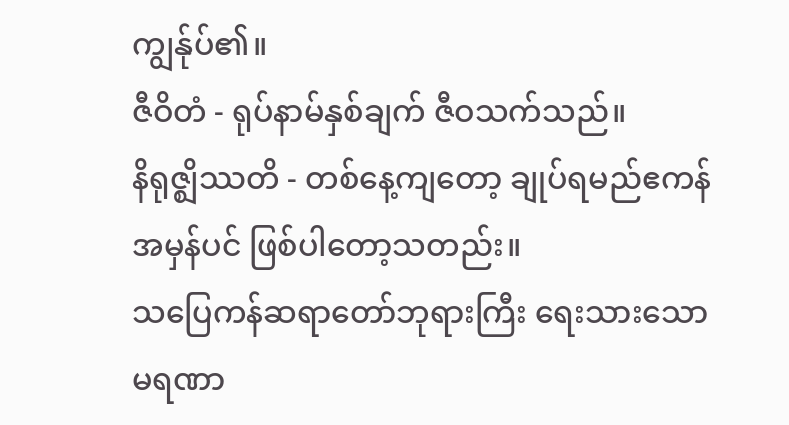ကျွန်ုပ်၏။
ဇီဝိတံ - ရုပ်နာမ်နှစ်ချက် ဇီဝသက်သည်။
နိရုဇ္ဈိဿတိ - တစ်နေ့ကျတော့ ချုပ်ရမည်ဧကန်
အမှန်ပင် ဖြစ်ပါတော့သတည်း။
သပြေကန်ဆရာတော်ဘုရားကြီး ရေးသားသော
မရဏာ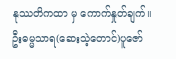နုဿတိကထာ မှ ကောက်နှုတ်ချက်။
ဦးဓမ္မသာရ(ဆေးသဲ့တောင်)ပူဇော်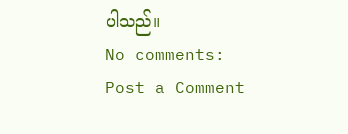ပါသည်။
No comments:
Post a Comment